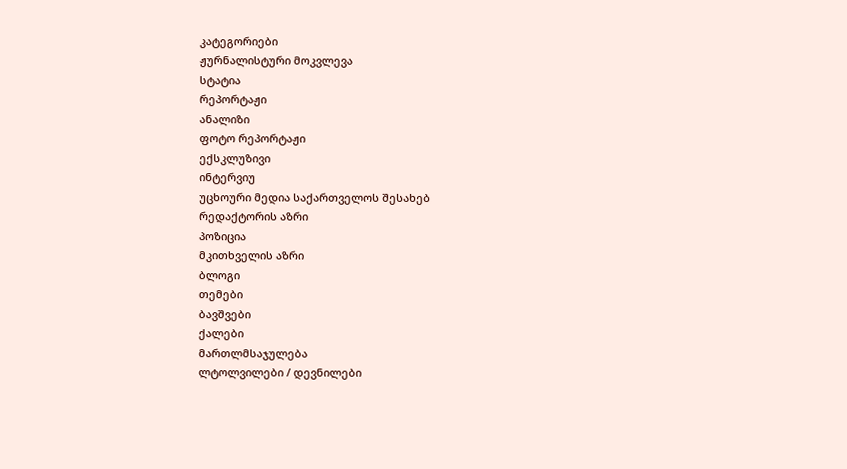კატეგორიები
ჟურნალისტური მოკვლევა
სტატია
რეპორტაჟი
ანალიზი
ფოტო რეპორტაჟი
ექსკლუზივი
ინტერვიუ
უცხოური მედია საქართველოს შესახებ
რედაქტორის აზრი
პოზიცია
მკითხველის აზრი
ბლოგი
თემები
ბავშვები
ქალები
მართლმსაჯულება
ლტოლვილები / დევნილები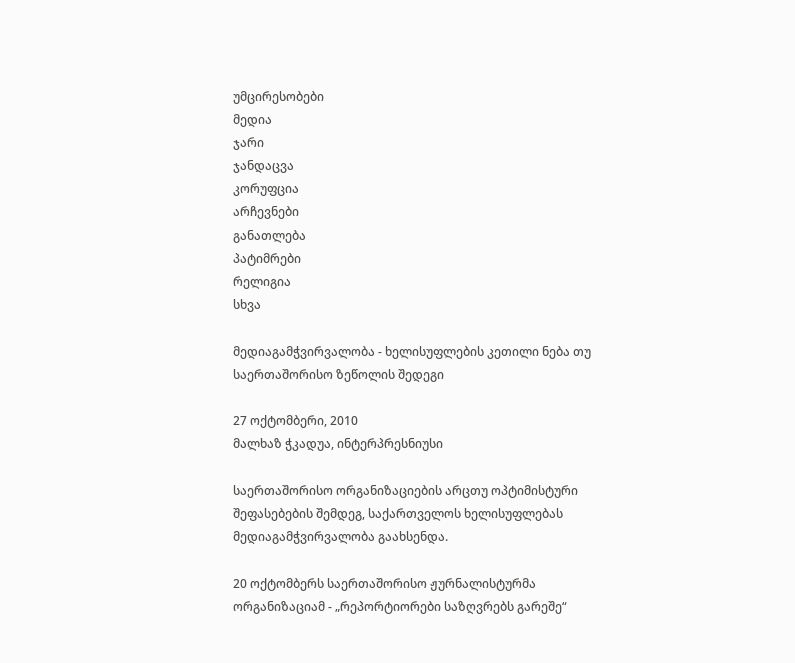უმცირესობები
მედია
ჯარი
ჯანდაცვა
კორუფცია
არჩევნები
განათლება
პატიმრები
რელიგია
სხვა

მედიაგამჭვირვალობა - ხელისუფლების კეთილი ნება თუ საერთაშორისო ზეწოლის შედეგი

27 ოქტომბერი, 2010
მალხაზ ჭკადუა, ინტერპრესნიუსი

საერთაშორისო ორგანიზაციების არცთუ ოპტიმისტური შეფასებების შემდეგ, საქართველოს ხელისუფლებას მედიაგამჭვირვალობა გაახსენდა.

20 ოქტომბერს საერთაშორისო ჟურნალისტურმა ორგანიზაციამ - „რეპორტიორები საზღვრებს გარეშე“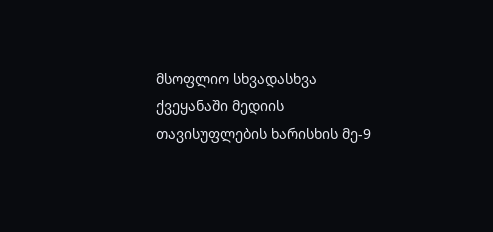მსოფლიო სხვადასხვა ქვეყანაში მედიის თავისუფლების ხარისხის მე-9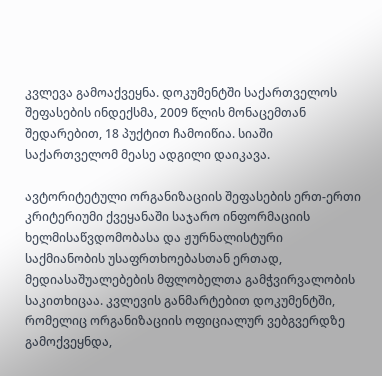კვლევა გამოაქვეყნა. დოკუმენტში საქართველოს შეფასების ინდექსმა, 2009 წლის მონაცემთან შედარებით, 18 პუქტით ჩამოიწია. სიაში საქართველომ მეასე ადგილი დაიკავა.

ავტორიტეტული ორგანიზაციის შეფასების ერთ-ერთი კრიტერიუმი ქვეყანაში საჯარო ინფორმაციის ხელმისაწვდომობასა და ჟურნალისტური საქმიანობის უსაფრთხოებასთან ერთად, მედიასაშუალებების მფლობელთა გამჭვირვალობის საკითხიცაა. კვლევის განმარტებით დოკუმენტში, რომელიც ორგანიზაციის ოფიციალურ ვებგვერდზე გამოქვეყნდა,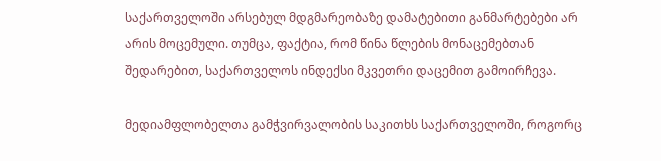საქართველოში არსებულ მდგმარეობაზე დამატებითი განმარტებები არ არის მოცემული. თუმცა, ფაქტია, რომ წინა წლების მონაცემებთან შედარებით, საქართველოს ინდექსი მკვეთრი დაცემით გამოირჩევა.

მედიამფლობელთა გამჭვირვალობის საკითხს საქართველოში, როგორც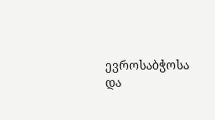ევროსაბჭოსა და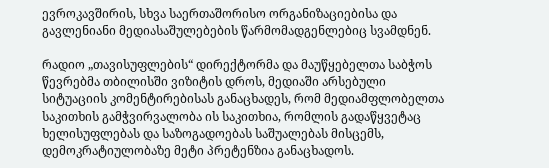ევროკავშირის, სხვა საერთაშორისო ორგანიზაციებისა და გავლენიანი მედიასაშულებების წარმომადგენლებიც სვამდნენ.

რადიო „თავისუფლების“ დირექტორმა და მაუწყებელთა საბჭოს წევრებმა თბილისში ვიზიტის დროს, მედიაში არსებული სიტუაციის კომენტირებისას განაცხადეს, რომ მედიამფლობელთა საკითხის გამჭვირვალობა ის საკითხია, რომლის გადაწყვეტაც ხელისუფლებას და საზოგადოებას საშუალებას მისცემს, დემოკრატიულობაზე მეტი პრეტენზია განაცხადოს.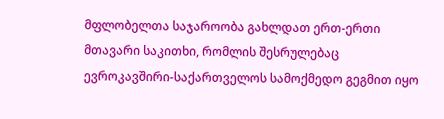მფლობელთა საჯაროობა გახლდათ ერთ-ერთი მთავარი საკითხი, რომლის შესრულებაც ევროკავშირი-საქართველოს სამოქმედო გეგმით იყო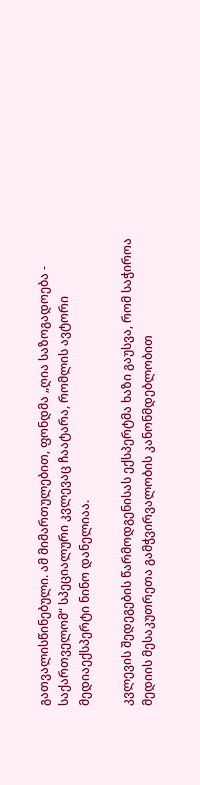გათვალისწინებული. ამ მიმართულებით, ფონდმა „ღია საზოგადოება - საქართველომ“ სპეციალური კვლევაც ჩაატარა, რომლის ავტორი მედიაექსპერტი ნინო დანელიაა.

კვლევის შედეგების წარმოდგენისას ექსპერტმა ხაზი გაუსვა, რომ საჭიროა მედიის მესაკუთრეთა გამჭვირვალობის კანონმდებლობით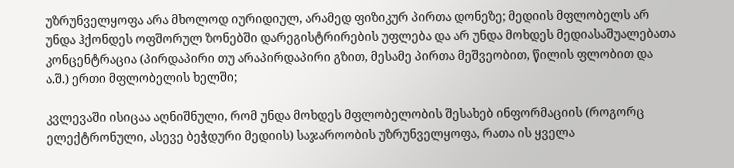უზრუნველყოფა არა მხოლოდ იურიდიულ, არამედ ფიზიკურ პირთა დონეზე; მედიის მფლობელს არ უნდა ჰქონდეს ოფშორულ ზონებში დარეგისტრირების უფლება და არ უნდა მოხდეს მედიასაშუალებათა კონცენტრაცია (პირდაპირი თუ არაპირდაპირი გზით, მესამე პირთა მეშვეობით, წილის ფლობით და ა.შ.) ერთი მფლობელის ხელში;

კვლევაში ისიცაა აღნიშნული, რომ უნდა მოხდეს მფლობელობის შესახებ ინფორმაციის (როგორც ელექტრონული, ასევე ბეჭდური მედიის) საჯაროობის უზრუნველყოფა, რათა ის ყველა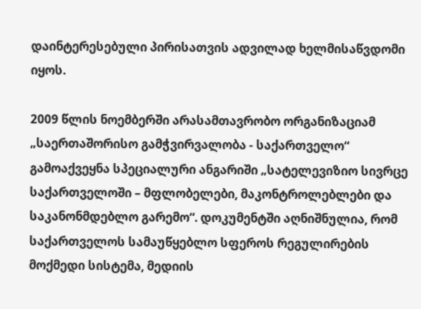დაინტერესებული პირისათვის ადვილად ხელმისაწვდომი იყოს.

2009 წლის ნოემბერში არასამთავრობო ორგანიზაციამ „საერთაშორისო გამჭვირვალობა - საქართველო“ გამოაქვეყნა სპეციალური ანგარიში „სატელევიზიო სივრცე საქართველოში – მფლობელები, მაკონტროლებლები და საკანონმდებლო გარემო“. დოკუმენტში აღნიშნულია, რომ საქართველოს სამაუწყებლო სფეროს რეგულირების მოქმედი სისტემა, მედიის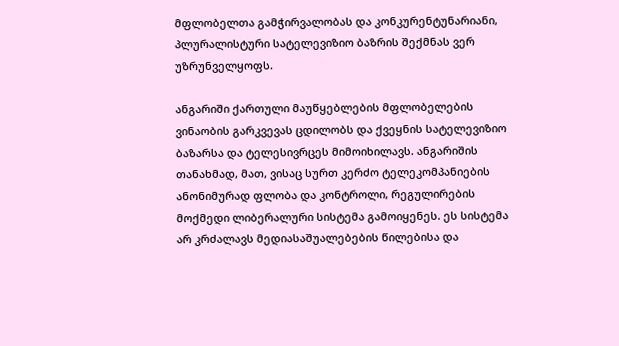მფლობელთა გამჭირვალობას და კონკურენტუნარიანი, პლურალისტური სატელევიზიო ბაზრის შექმნას ვერ უზრუნველყოფს.

ანგარიში ქართული მაუწყებლების მფლობელების ვინაობის გარკვევას ცდილობს და ქვეყნის სატელევიზიო ბაზარსა და ტელესივრცეს მიმოიხილავს. ანგარიშის თანახმად, მათ, ვისაც სურთ კერძო ტელეკომპანიების ანონიმურად ფლობა და კონტროლი, რეგულირების მოქმედი ლიბერალური სისტემა გამოიყენეს. ეს სისტემა არ კრძალავს მედიასაშუალებების წილებისა და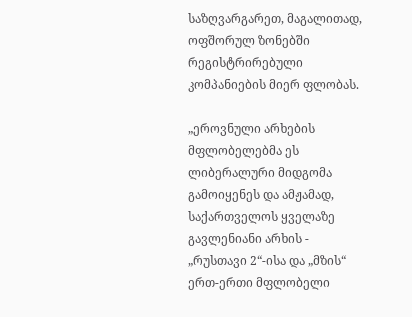საზღვარგარეთ, მაგალითად, ოფშორულ ზონებში რეგისტრირებული კომპანიების მიერ ფლობას.

„ეროვნული არხების მფლობელებმა ეს ლიბერალური მიდგომა გამოიყენეს და ამჟამად, საქართველოს ყველაზე გავლენიანი არხის - „რუსთავი 2“-ისა და „მზის“ ერთ-ერთი მფლობელი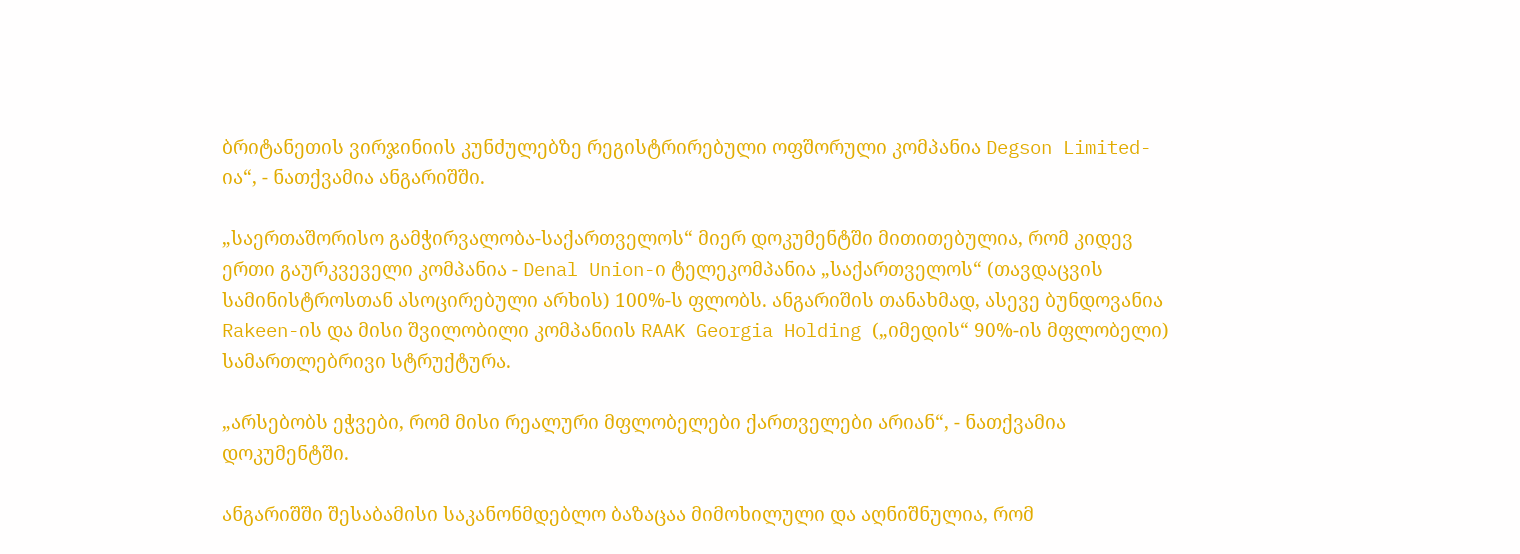ბრიტანეთის ვირჯინიის კუნძულებზე რეგისტრირებული ოფშორული კომპანია Degson Limited-ია“, - ნათქვამია ანგარიშში.

„საერთაშორისო გამჭირვალობა-საქართველოს“ მიერ დოკუმენტში მითითებულია, რომ კიდევ ერთი გაურკვეველი კომპანია - Denal Union-ი ტელეკომპანია „საქართველოს“ (თავდაცვის სამინისტროსთან ასოცირებული არხის) 100%-ს ფლობს. ანგარიშის თანახმად, ასევე ბუნდოვანია Rakeen-ის და მისი შვილობილი კომპანიის RAAK Georgia Holding („იმედის“ 90%-ის მფლობელი) სამართლებრივი სტრუქტურა.

„არსებობს ეჭვები, რომ მისი რეალური მფლობელები ქართველები არიან“, - ნათქვამია დოკუმენტში.

ანგარიშში შესაბამისი საკანონმდებლო ბაზაცაა მიმოხილული და აღნიშნულია, რომ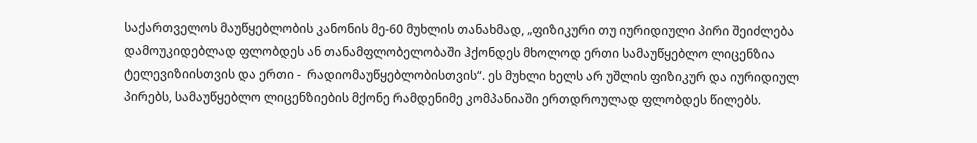საქართველოს მაუწყებლობის კანონის მე-60 მუხლის თანახმად, „ფიზიკური თუ იურიდიული პირი შეიძლება დამოუკიდებლად ფლობდეს ან თანამფლობელობაში ჰქონდეს მხოლოდ ერთი სამაუწყებლო ლიცენზია ტელევიზიისთვის და ერთი -  რადიომაუწყებლობისთვის“. ეს მუხლი ხელს არ უშლის ფიზიკურ და იურიდიულ პირებს, სამაუწყებლო ლიცენზიების მქონე რამდენიმე კომპანიაში ერთდროულად ფლობდეს წილებს.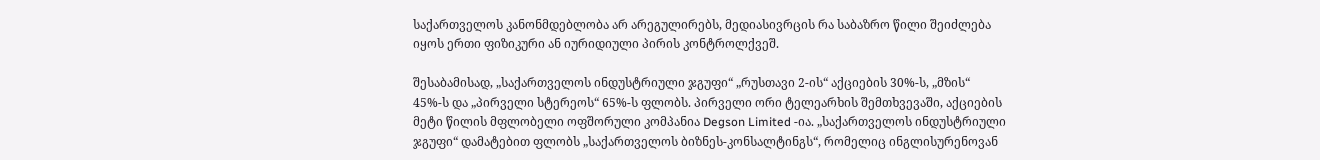საქართველოს კანონმდებლობა არ არეგულირებს, მედიასივრცის რა საბაზრო წილი შეიძლება იყოს ერთი ფიზიკური ან იურიდიული პირის კონტროლქვეშ.

შესაბამისად, „საქართველოს ინდუსტრიული ჯგუფი“ „რუსთავი 2-ის“ აქციების 30%-ს, „მზის“ 45%-ს და „პირველი სტერეოს“ 65%-ს ფლობს. პირველი ორი ტელეარხის შემთხვევაში, აქციების მეტი წილის მფლობელი ოფშორული კომპანია Degson Limited -ია. „საქართველოს ინდუსტრიული ჯგუფი“ დამატებით ფლობს „საქართველოს ბიზნეს-კონსალტინგს“, რომელიც ინგლისურენოვან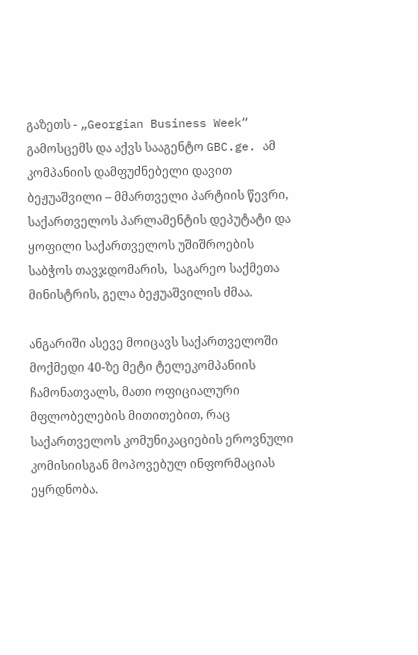გაზეთს - „Georgian Business Week“ გამოსცემს და აქვს სააგენტო GBC.ge. ამ კომპანიის დამფუძნებელი დავით ბეჟუაშვილი – მმართველი პარტიის წევრი, საქართველოს პარლამენტის დეპუტატი და ყოფილი საქართველოს უშიშროების საბჭოს თავჯდომარის,  საგარეო საქმეთა მინისტრის, გელა ბეჟუაშვილის ძმაა.

ანგარიში ასევე მოიცავს საქართველოში მოქმედი 40-ზე მეტი ტელეკომპანიის ჩამონათვალს, მათი ოფიციალური მფლობელების მითითებით, რაც საქართველოს კომუნიკაციების ეროვნული კომისიისგან მოპოვებულ ინფორმაციას ეყრდნობა.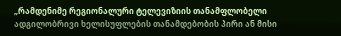„რამდენიმე რეგიონალური ტელევიზიის თანამფლობელი ადგილობრივი ხელისუფლების თანამდებობის პირი ან მისი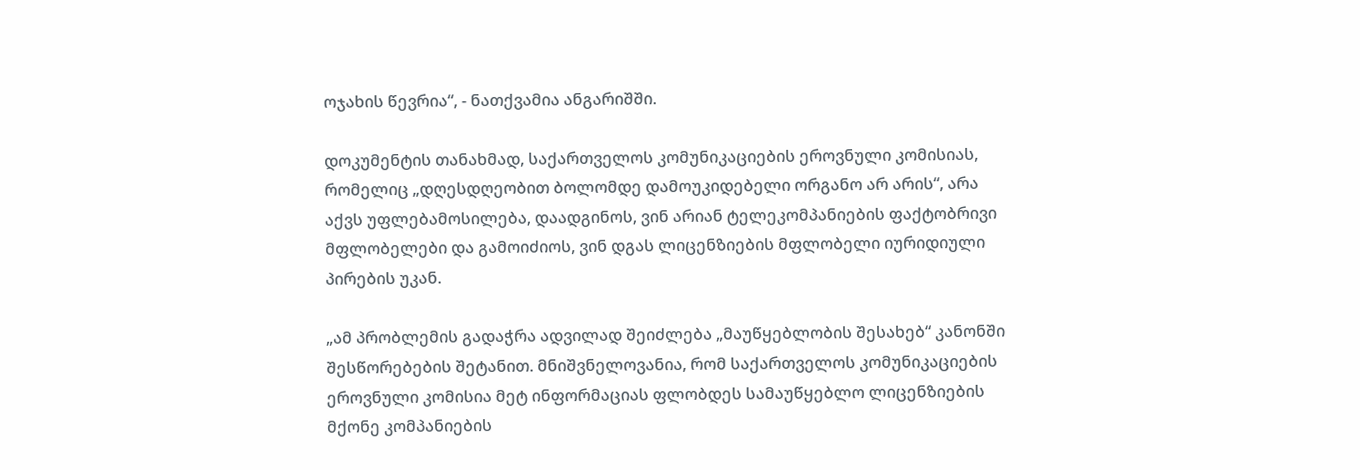ოჯახის წევრია“, - ნათქვამია ანგარიშში.

დოკუმენტის თანახმად, საქართველოს კომუნიკაციების ეროვნული კომისიას, რომელიც „დღესდღეობით ბოლომდე დამოუკიდებელი ორგანო არ არის“, არა აქვს უფლებამოსილება, დაადგინოს, ვინ არიან ტელეკომპანიების ფაქტობრივი მფლობელები და გამოიძიოს, ვინ დგას ლიცენზიების მფლობელი იურიდიული პირების უკან.

„ამ პრობლემის გადაჭრა ადვილად შეიძლება „მაუწყებლობის შესახებ“ კანონში შესწორებების შეტანით. მნიშვნელოვანია, რომ საქართველოს კომუნიკაციების ეროვნული კომისია მეტ ინფორმაციას ფლობდეს სამაუწყებლო ლიცენზიების მქონე კომპანიების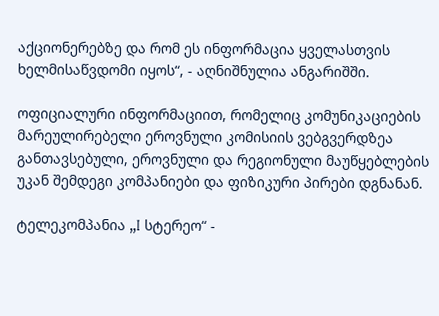აქციონერებზე და რომ ეს ინფორმაცია ყველასთვის ხელმისაწვდომი იყოს“, - აღნიშნულია ანგარიშში.

ოფიციალური ინფორმაციით, რომელიც კომუნიკაციების მარეულირებელი ეროვნული კომისიის ვებგვერდზეა განთავსებული, ეროვნული და რეგიონული მაუწყებლების უკან შემდეგი კომპანიები და ფიზიკური პირები დგნანან.

ტელეკომპანია „I სტერეო“ -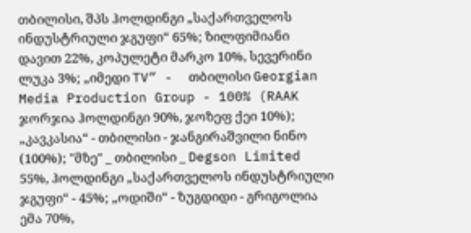თბილისი, შპს ჰოლდინგი „საქართველოს ინდუსტრიული ჯგუფი“ 65%; ზილფიმიანი დავით 22%, კოპულეტი მარკო 10%, სევერინი ლუკა 3%; „იმედი TV“ -  თბილისი Georgian Media Production Group - 100% (RAAK ჯორჯია ჰოლდინგი 90%, ჯოზეფ ქეი 10%); „კავკასია“ - თბილისი - ჯანგირაშვილი ნინო (100%); "მზე" _ თბილისი _ Degson Limited 55%, ჰოლდინგი „საქართველოს ინდუსტრიული ჯგუფი“ - 45%; „ოდიში“ - ზუგდიდი - გრიგოლია ემა 70%,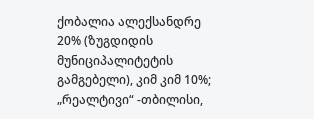ქობალია ალექსანდრე 20% (ზუგდიდის მუნიციპალიტეტის გამგებელი), კიმ კიმ 10%; „რეალტივი“ -თბილისი,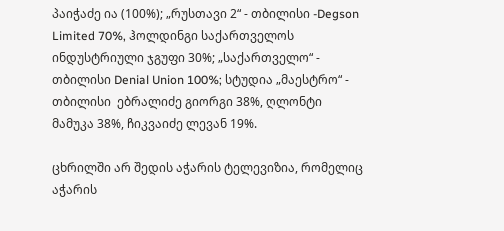პაიჭაძე ია (100%); „რუსთავი 2“ - თბილისი -Degson Limited 70%, ჰოლდინგი საქართველოს ინდუსტრიული ჯგუფი 30%; „საქართველო“ - თბილისი Denial Union 100%; სტუდია „მაესტრო“ - თბილისი  ებრალიძე გიორგი 38%, ღლონტი მამუკა 38%, ჩიკვაიძე ლევან 19%.

ცხრილში არ შედის აჭარის ტელევიზია, რომელიც აჭარის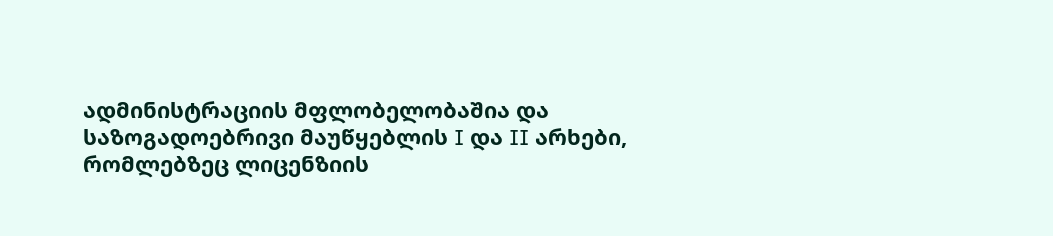ადმინისტრაციის მფლობელობაშია და საზოგადოებრივი მაუწყებლის I და II არხები, რომლებზეც ლიცენზიის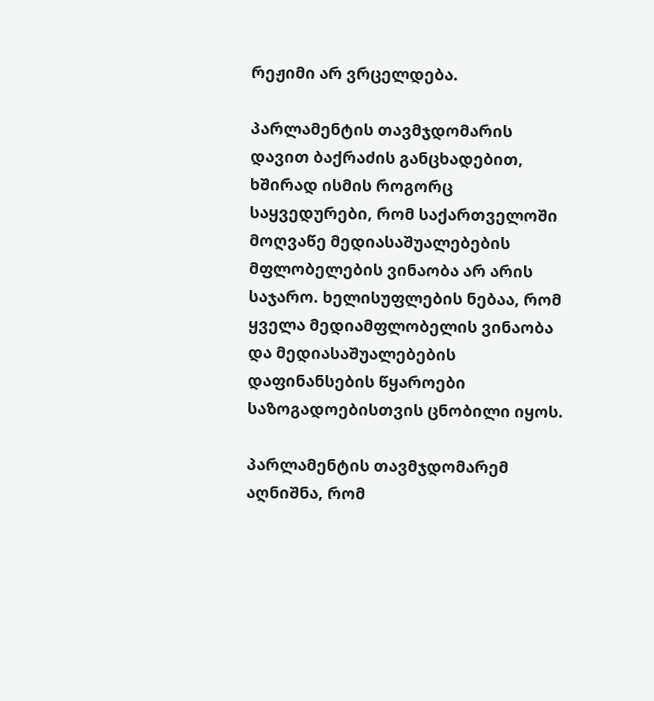რეჟიმი არ ვრცელდება.

პარლამენტის თავმჯდომარის დავით ბაქრაძის განცხადებით, ხშირად ისმის როგორც საყვედურები, რომ საქართველოში მოღვაწე მედიასაშუალებების მფლობელების ვინაობა არ არის საჯარო. ხელისუფლების ნებაა, რომ ყველა მედიამფლობელის ვინაობა და მედიასაშუალებების დაფინანსების წყაროები საზოგადოებისთვის ცნობილი იყოს.

პარლამენტის თავმჯდომარემ აღნიშნა, რომ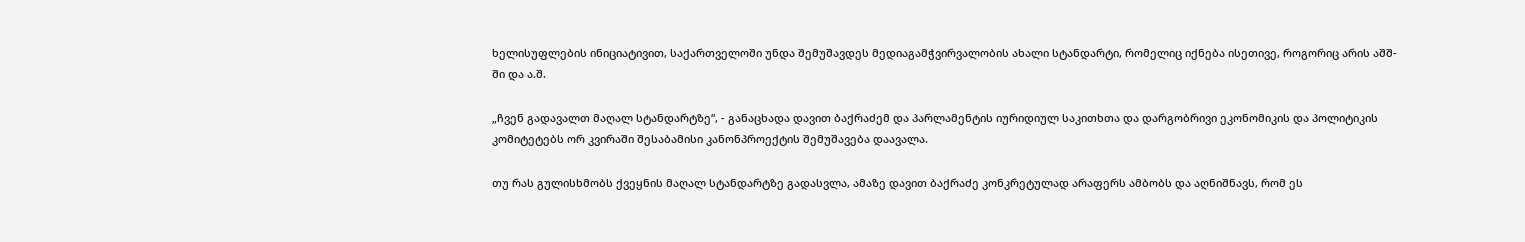ხელისუფლების ინიციატივით, საქართველოში უნდა შემუშავდეს მედიაგამჭვირვალობის ახალი სტანდარტი, რომელიც იქნება ისეთივე, როგორიც არის აშშ-ში და ა.შ.

„ჩვენ გადავალთ მაღალ სტანდარტზე“, - განაცხადა დავით ბაქრაძემ და პარლამენტის იურიდიულ საკითხთა და დარგობრივი ეკონომიკის და პოლიტიკის კომიტეტებს ორ კვირაში შესაბამისი კანონპროექტის შემუშავება დაავალა.

თუ რას გულისხმობს ქვეყნის მაღალ სტანდარტზე გადასვლა, ამაზე დავით ბაქრაძე კონკრეტულად არაფერს ამბობს და აღნიშნავს, რომ ეს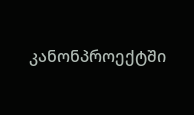კანონპროექტში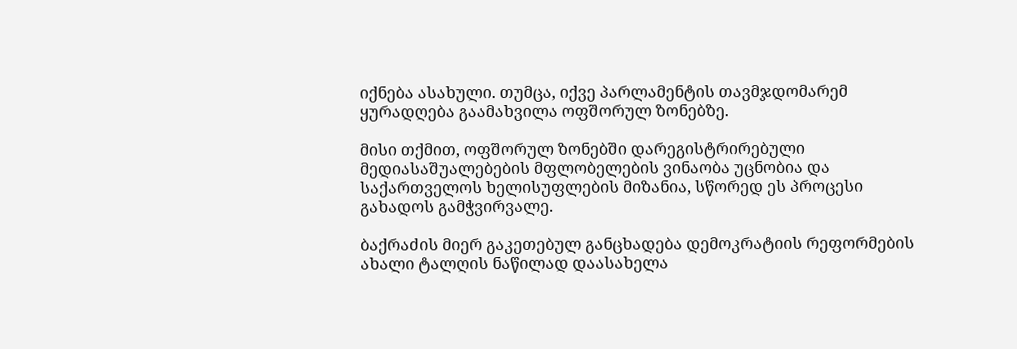იქნება ასახული. თუმცა, იქვე პარლამენტის თავმჯდომარემ ყურადღება გაამახვილა ოფშორულ ზონებზე.

მისი თქმით, ოფშორულ ზონებში დარეგისტრირებული მედიასაშუალებების მფლობელების ვინაობა უცნობია და საქართველოს ხელისუფლების მიზანია, სწორედ ეს პროცესი გახადოს გამჭვირვალე.

ბაქრაძის მიერ გაკეთებულ განცხადება დემოკრატიის რეფორმების ახალი ტალღის ნაწილად დაასახელა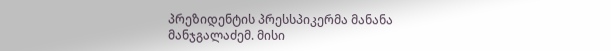პრეზიდენტის პრესსპიკერმა მანანა მანჯგალაძემ. მისი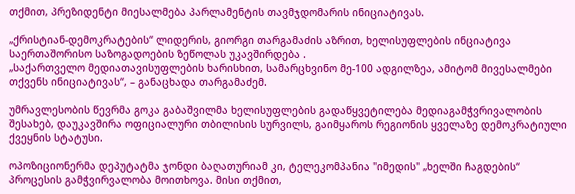თქმით, პრეზიდენტი მიესალმება პარლამენტის თავმჯდომარის ინიციატივას.

„ქრისტიან-დემოკრატების“ ლიდერის, გიორგი თარგამაძის აზრით, ხელისუფლების ინციატივა საერთაშორისო საზოგადოების ზეწოლას უკავშირდება .
„საქართველო მედიათავისუფლების ხარისხით, სამარცხვინო მე-100 ადგილზეა, ამიტომ მივესალმები თქვენს ინიციატივას“, – განაცხადა თარგამაძემ.

უმრავლესობის წევრმა გოკა გაბაშვილმა ხელისუფლების გადაწყვეტილება მედიაგამჭვრივალობის შესახებ, დაუკავშირა ოფიციალური თბილისის სურვილს, გაიმყაროს რეგიონის ყველაზე დემოკრატიული ქვეყნის სტატუსი.

ოპოზიციონერმა დეპუტატმა ჯონდი ბაღათურიამ კი, ტელეკომპანია "იმედის" „ხელში ჩაგდების“ პროცესის გამჭვირვალობა მოითხოვა. მისი თქმით,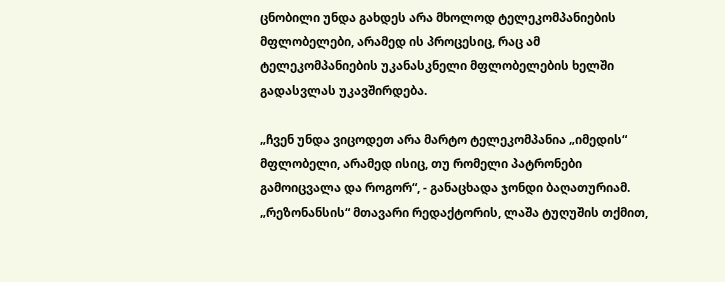ცნობილი უნდა გახდეს არა მხოლოდ ტელეკომპანიების მფლობელები, არამედ ის პროცესიც, რაც ამ ტელეკომპანიების უკანასკნელი მფლობელების ხელში გადასვლას უკავშირდება.

„ჩვენ უნდა ვიცოდეთ არა მარტო ტელეკომპანია „იმედის“ მფლობელი, არამედ ისიც, თუ რომელი პატრონები გამოიცვალა და როგორ“, - განაცხადა ჯონდი ბაღათურიამ.
„რეზონანსის“ მთავარი რედაქტორის, ლაშა ტუღუშის თქმით,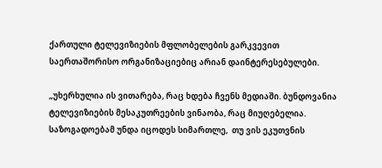ქართული ტელევიზიების მფლობელების გარკვევით საერთაშორისო ორგანიზაციებიც არიან დაინტერესებულები.

„უხერხულია ის ვითარება, რაც ხდება ჩვენს მედიაში. ბუნდოვანია ტელევიზიების მესაკუთრეების ვინაობა, რაც მიუღებელია. საზოგადოებამ უნდა იცოდეს სიმართლე,  თუ ვის ეკუთვნის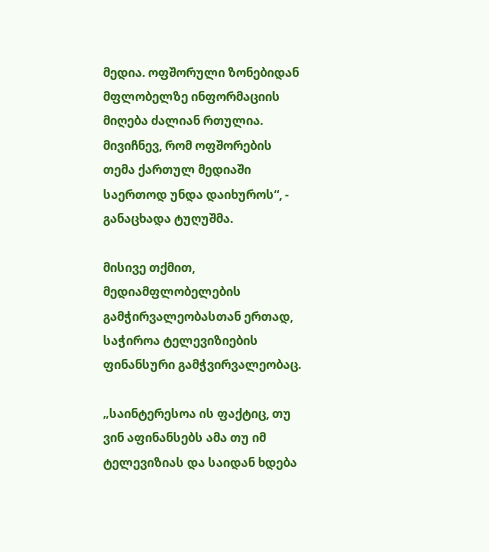მედია. ოფშორული ზონებიდან მფლობელზე ინფორმაციის მიღება ძალიან რთულია. მივიჩნევ, რომ ოფშორების თემა ქართულ მედიაში საერთოდ უნდა დაიხუროს“, - განაცხადა ტუღუშმა.

მისივე თქმით, მედიამფლობელების გამჭირვალეობასთან ერთად, საჭიროა ტელევიზიების ფინანსური გამჭვირვალეობაც.

„საინტერესოა ის ფაქტიც, თუ ვინ აფინანსებს ამა თუ იმ ტელევიზიას და საიდან ხდება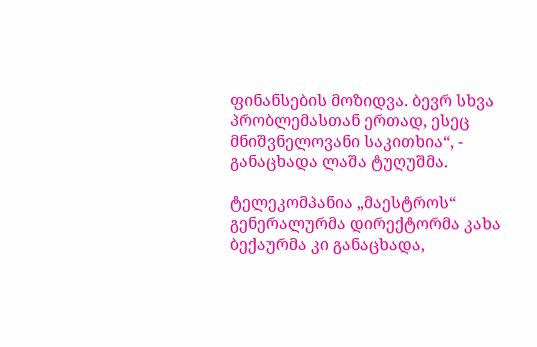ფინანსების მოზიდვა. ბევრ სხვა პრობლემასთან ერთად, ესეც მნიშვნელოვანი საკითხია“, - განაცხადა ლაშა ტუღუშმა.

ტელეკომპანია „მაესტროს“ გენერალურმა დირექტორმა კახა ბექაურმა კი განაცხადა,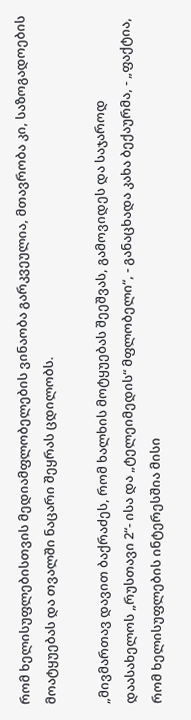რომ ხელისუფლებისთვის მედიამფლობელების ვინაობა გარკვეულია, მთავრობა კი, საზოგადოების მოატყუებას და თვალში ნაცარი შეყრას ცდილობს.

„მივმართავ დავით ბაქრაძეს, რომ ხალხის მოტყუებას შეეშვას, გამოვიდეს და საჯაროდ დაასახელოს „რუსთავი 2“- ისა და „ტელეიმედის“ მფლობელი“, - განაცხადა კახა ბექაურმა, - „ფაქტია, რომ ხელისუფლების ინტერესშია მისი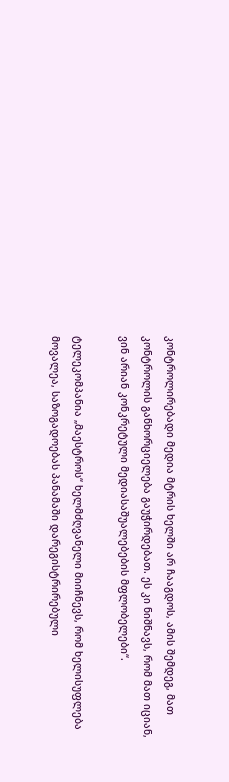კონტროლირებადი მედია მტრის ხელში არ ჩააგდოს, ამის შემდეგ, მათ კონტროლის განხორციელება გაუჭირდებათ. ეს კი ნიშნავს, რომ მათ იციან, ვინ არიან კონკრეტული მედიასაშუალებების მფლობელები“.

ტელეკომპანია „მაესტროს“ ხელმძღვანელი მიიჩნევს, რომ ხელისუფლება მოვალეა, საზოგადოებას პანამაში დარეგისტრირებული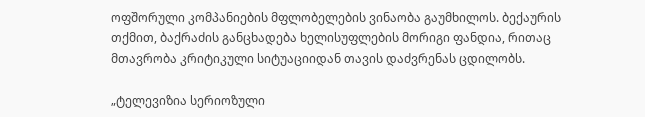ოფშორული კომპანიების მფლობელების ვინაობა გაუმხილოს. ბექაურის თქმით, ბაქრაძის განცხადება ხელისუფლების მორიგი ფანდია, რითაც მთავრობა კრიტიკული სიტუაციიდან თავის დაძვრენას ცდილობს.

„ტელევიზია სერიოზული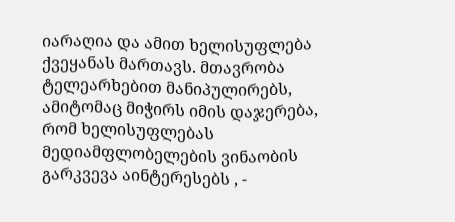იარაღია და ამით ხელისუფლება ქვეყანას მართავს. მთავრობა ტელეარხებით მანიპულირებს, ამიტომაც მიჭირს იმის დაჯერება, რომ ხელისუფლებას მედიამფლობელების ვინაობის გარკვევა აინტერესებს , -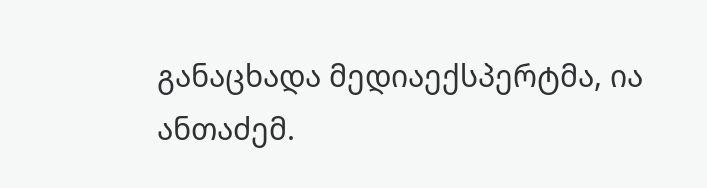განაცხადა მედიაექსპერტმა, ია ანთაძემ.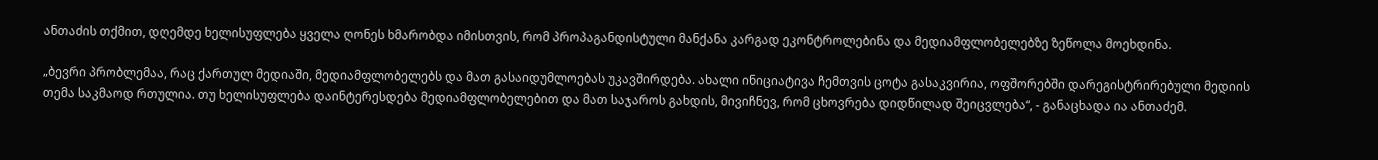ანთაძის თქმით, დღემდე ხელისუფლება ყველა ღონეს ხმარობდა იმისთვის, რომ პროპაგანდისტული მანქანა კარგად ეკონტროლებინა და მედიამფლობელებზე ზეწოლა მოეხდინა.

„ბევრი პრობლემაა, რაც ქართულ მედიაში, მედიამფლობელებს და მათ გასაიდუმლოებას უკავშირდება. ახალი ინიციატივა ჩემთვის ცოტა გასაკვირია, ოფშორებში დარეგისტრირებული მედიის თემა საკმაოდ რთულია. თუ ხელისუფლება დაინტერესდება მედიამფლობელებით და მათ საჯაროს გახდის, მივიჩნევ, რომ ცხოვრება დიდწილად შეიცვლება“, - განაცხადა ია ანთაძემ.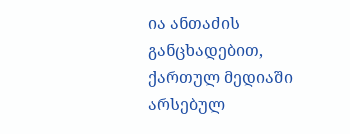ია ანთაძის განცხადებით, ქართულ მედიაში არსებულ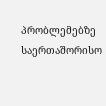პრობლემებზე საერთაშორისო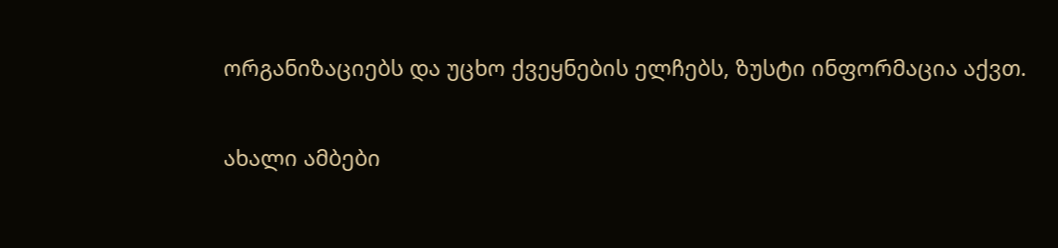ორგანიზაციებს და უცხო ქვეყნების ელჩებს, ზუსტი ინფორმაცია აქვთ.

ახალი ამბები